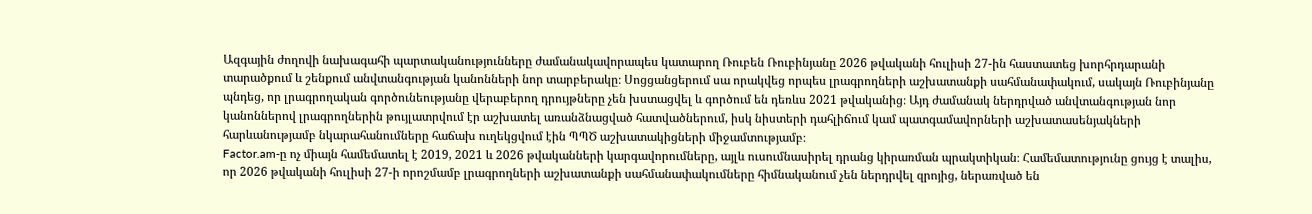Ազգային ժողովի նախագահի պարտականությունները ժամանակավորապես կատարող Ռուբեն Ռուբինյանը 2026 թվականի հուլիսի 27-ին հաստատեց խորհրդարանի տարածքում և շենքում անվտանգության կանոնների նոր տարբերակը։ Սոցցանցերում սա որակվեց որպես լրագրողների աշխատանքի սահմանափակում, սակայն Ռուբինյանը պնդեց, որ լրագրողական գործունեությանը վերաբերող դրույթները չեն խստացվել և գործում են դեռևս 2021 թվականից։ Այդ ժամանակ ներդրված անվտանգության նոր կանոններով լրագրողներին թույլատրվում էր աշխատել առանձնացված հատվածներում, իսկ նիստերի դահլիճում կամ պատգամավորների աշխատասենյակների հարևանությամբ նկարահանումները հաճախ ուղեկցվում էին ՊՊԾ աշխատակիցների միջամտությամբ։
Factor.am-ը ոչ միայն համեմատել է 2019, 2021 և 2026 թվականների կարգավորումները, այլև ուսումնասիրել դրանց կիրառման պրակտիկան։ Համեմատությունը ցույց է տալիս, որ 2026 թվականի հուլիսի 27-ի որոշմամբ լրագրողների աշխատանքի սահմանափակումները հիմնականում չեն ներդրվել զրոյից, ներառված են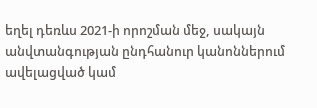եղել դեռևս 2021-ի որոշման մեջ, սակայն անվտանգության ընդհանուր կանոններում ավելացված կամ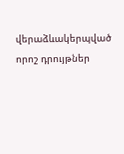վերաձևակերպված որոշ դրույթներ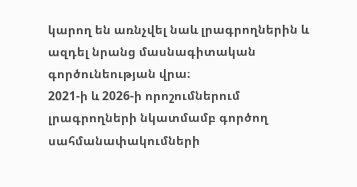կարող են առնչվել նաև լրագրողներին և ազդել նրանց մասնագիտական գործունեության վրա։
2021-ի և 2026-ի որոշումներում լրագրողների նկատմամբ գործող սահմանափակումների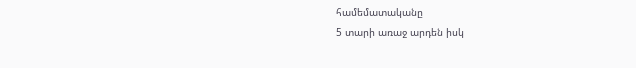համեմատականը
5 տարի առաջ արդեն իսկ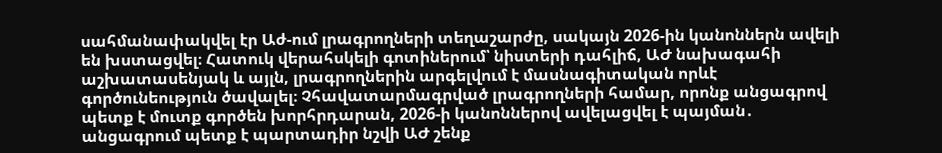սահմանափակվել էր Աժ-ում լրագրողների տեղաշարժը, սակայն 2026-ին կանոններն ավելի են խստացվել։ Հատուկ վերահսկելի գոտիներում՝ նիստերի դահլիճ, ԱԺ նախագահի աշխատասենյակ և այլն, լրագրողներին արգելվում է մասնագիտական որևէ գործունեություն ծավալել։ Չհավատարմագրված լրագրողների համար, որոնք անցագրով պետք է մուտք գործեն խորհրդարան, 2026-ի կանոններով ավելացվել է պայման․ անցագրում պետք է պարտադիր նշվի ԱԺ շենք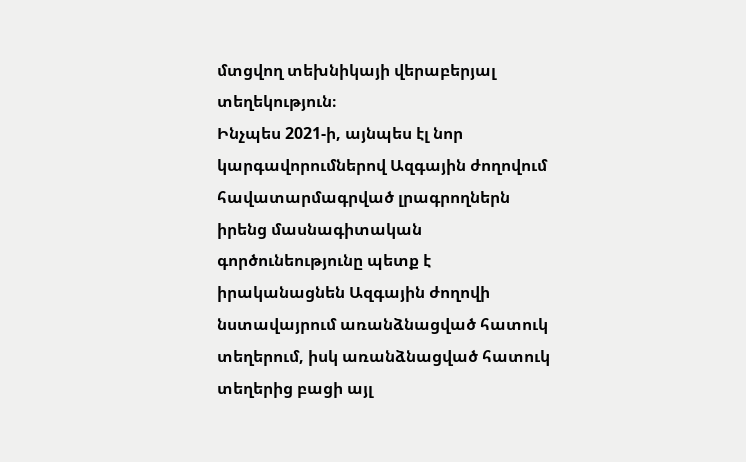մտցվող տեխնիկայի վերաբերյալ տեղեկություն։
Ինչպես 2021-ի, այնպես էլ նոր կարգավորումներով Ազգային ժողովում հավատարմագրված լրագրողներն իրենց մասնագիտական գործունեությունը պետք է իրականացնեն Ազգային ժողովի նստավայրում առանձնացված հատուկ տեղերում, իսկ առանձնացված հատուկ տեղերից բացի այլ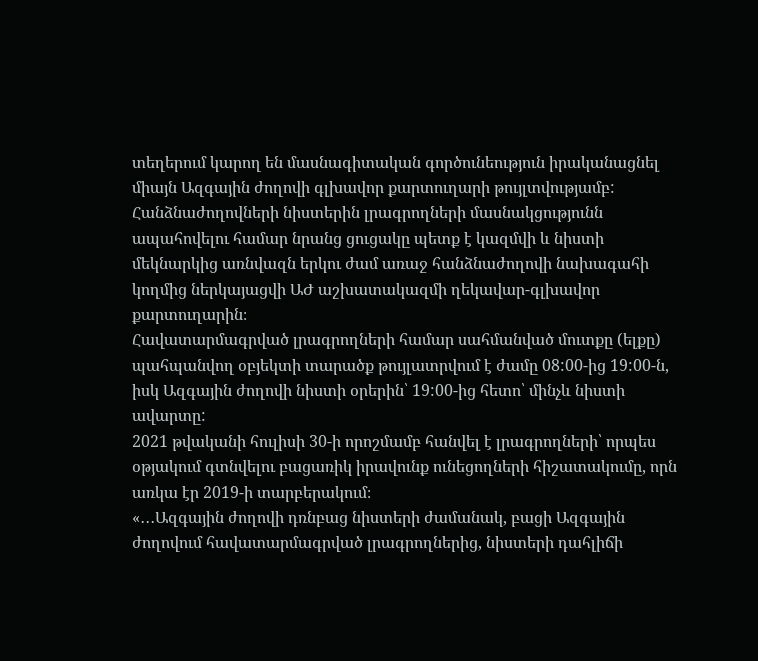տեղերում կարող են մասնագիտական գործունեություն իրականացնել միայն Ազգային ժողովի գլխավոր քարտուղարի թույլտվությամբ:
Հանձնաժողովների նիստերին լրագրողների մասնակցությունն ապահովելու համար նրանց ցուցակը պետք է կազմվի և նիստի մեկնարկից առնվազն երկու ժամ առաջ հանձնաժողովի նախագահի կողմից ներկայացվի ԱԺ աշխատակազմի ղեկավար-գլխավոր քարտուղարին։
Հավատարմագրված լրագրողների համար սահմանված մուտքը (ելքը) պահպանվող օբյեկտի տարածք թույլատրվում է ժամը 08:00-ից 19:00-ն, իսկ Ազգային ժողովի նիստի օրերին՝ 19:00-ից հետո՝ մինչև նիստի ավարտը:
2021 թվականի հուլիսի 30-ի որոշմամբ հանվել է լրագրողների՝ որպես օթյակում գտնվելու բացառիկ իրավունք ունեցողների հիշատակումը, որն առկա էր 2019-ի տարբերակում։
«․․․Ազգային ժողովի դռնբաց նիստերի ժամանակ, բացի Ազգային ժողովում հավատարմագրված լրագրողներից, նիստերի դահլիճի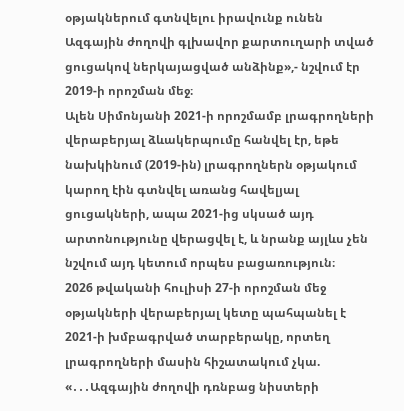օթյակներում գտնվելու իրավունք ունեն Ազգային ժողովի գլխավոր քարտուղարի տված ցուցակով ներկայացված անձինք»,- նշվում էր 2019-ի որոշման մեջ։
Ալեն Սիմոնյանի 2021-ի որոշմամբ լրագրողների վերաբերյալ ձևակերպումը հանվել էր, եթե նախկինում (2019-ին) լրագրողներն օթյակում կարող էին գտնվել առանց հավելյալ ցուցակների, ապա 2021-ից սկսած այդ արտոնությունը վերացվել է, և նրանք այլևս չեն նշվում այդ կետում որպես բացառություն։
2026 թվականի հուլիսի 27-ի որոշման մեջ օթյակների վերաբերյալ կետը պահպանել է 2021-ի խմբագրված տարբերակը, որտեղ լրագրողների մասին հիշատակում չկա. «․․․Ազգային ժողովի դռնբաց նիստերի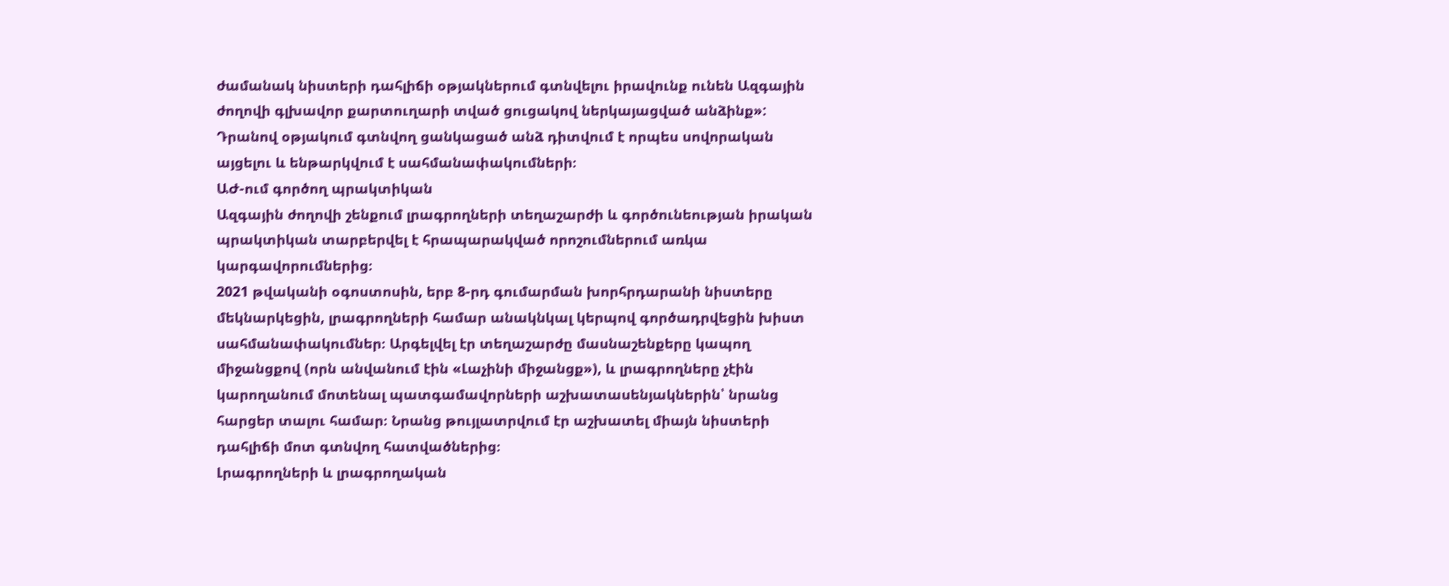ժամանակ նիստերի դահլիճի օթյակներում գտնվելու իրավունք ունեն Ազգային ժողովի գլխավոր քարտուղարի տված ցուցակով ներկայացված անձինք»:
Դրանով օթյակում գտնվող ցանկացած անձ դիտվում է որպես սովորական այցելու և ենթարկվում է սահմանափակումների։
ԱԺ-ում գործող պրակտիկան
Ազգային ժողովի շենքում լրագրողների տեղաշարժի և գործունեության իրական պրակտիկան տարբերվել է հրապարակված որոշումներում առկա կարգավորումներից։
2021 թվականի օգոստոսին, երբ 8-րդ գումարման խորհրդարանի նիստերը մեկնարկեցին, լրագրողների համար անակնկալ կերպով գործադրվեցին խիստ սահմանափակումներ։ Արգելվել էր տեղաշարժը մասնաշենքերը կապող միջանցքով (որն անվանում էին «Լաչինի միջանցք»), և լրագրողները չէին կարողանում մոտենալ պատգամավորների աշխատասենյակներին՝ նրանց հարցեր տալու համար։ Նրանց թույլատրվում էր աշխատել միայն նիստերի դահլիճի մոտ գտնվող հատվածներից։
Լրագրողների և լրագրողական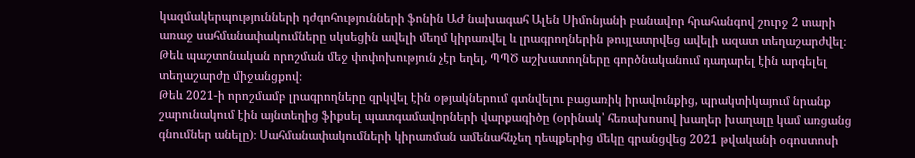կազմակերպությունների դժգոհությունների ֆոնին ԱԺ նախագահ Ալեն Սիմոնյանի բանավոր հրահանգով շուրջ 2 տարի առաջ սահմանափակումները սկսեցին ավելի մեղմ կիրառվել և լրագրողներին թույլատրվեց ավելի ազատ տեղաշարժվել։ Թեև պաշտոնական որոշման մեջ փոփոխություն չէր եղել, ՊՊԾ աշխատողները գործնականում դադարել էին արգելել տեղաշարժը միջանցքով։
Թեև 2021-ի որոշմամբ լրագրողները զրկվել էին օթյակներում գտնվելու բացառիկ իրավունքից, պրակտիկայում նրանք շարունակում էին այնտեղից ֆիքսել պատգամավորների վարքագիծը (օրինակ՝ հեռախոսով խաղեր խաղալը կամ առցանց գնումներ անելը)։ Սահմանափակումների կիրառման ամենահնչեղ դեպքերից մեկը գրանցվեց 2021 թվականի օգոստոսի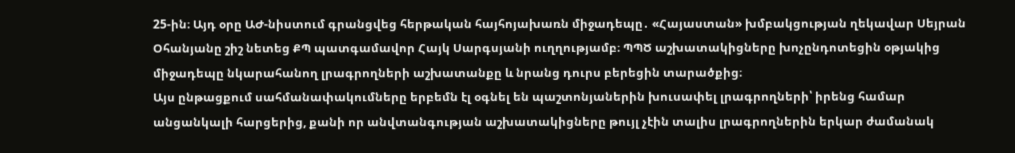25-ին։ Այդ օրը ԱԺ-նիստում գրանցվեց հերթական հայհոյախառն միջադեպը․ «Հայաստան» խմբակցության ղեկավար Սեյրան Օհանյանը շիշ նետեց ՔՊ պատգամավոր Հայկ Սարգսյանի ուղղությամբ։ ՊՊԾ աշխատակիցները խոչընդոտեցին օթյակից միջադեպը նկարահանող լրագրողների աշխատանքը և նրանց դուրս բերեցին տարածքից։
Այս ընթացքում սահմանափակումները երբեմն էլ օգնել են պաշտոնյաներին խուսափել լրագրողների՝ իրենց համար անցանկալի հարցերից, քանի որ անվտանգության աշխատակիցները թույլ չէին տալիս լրագրողներին երկար ժամանակ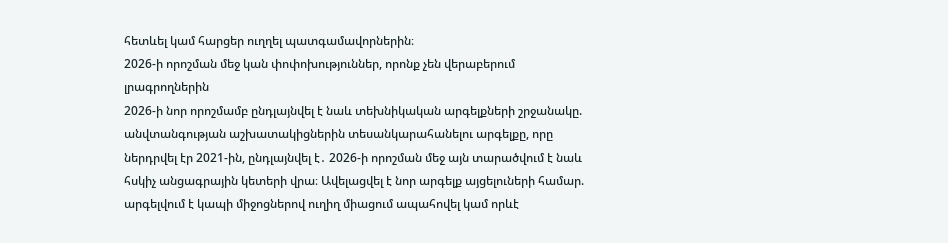հետևել կամ հարցեր ուղղել պատգամավորներին։
2026-ի որոշման մեջ կան փոփոխություններ, որոնք չեն վերաբերում լրագրողներին
2026-ի նոր որոշմամբ ընդլայնվել է նաև տեխնիկական արգելքների շրջանակը. անվտանգության աշխատակիցներին տեսանկարահանելու արգելքը, որը ներդրվել էր 2021-ին, ընդլայնվել է․ 2026-ի որոշման մեջ այն տարածվում է նաև հսկիչ անցագրային կետերի վրա։ Ավելացվել է նոր արգելք այցելուների համար. արգելվում է կապի միջոցներով ուղիղ միացում ապահովել կամ որևէ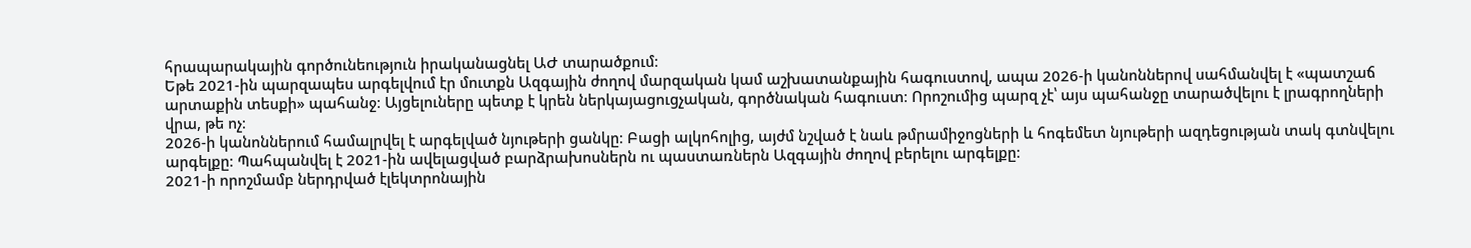հրապարակային գործունեություն իրականացնել ԱԺ տարածքում։
Եթե 2021-ին պարզապես արգելվում էր մուտքն Ազգային ժողով մարզական կամ աշխատանքային հագուստով, ապա 2026-ի կանոններով սահմանվել է «պատշաճ արտաքին տեսքի» պահանջ։ Այցելուները պետք է կրեն ներկայացուցչական, գործնական հագուստ։ Որոշումից պարզ չէ՝ այս պահանջը տարածվելու է լրագրողների վրա, թե ոչ։
2026-ի կանոններում համալրվել է արգելված նյութերի ցանկը։ Բացի ալկոհոլից, այժմ նշված է նաև թմրամիջոցների և հոգեմետ նյութերի ազդեցության տակ գտնվելու արգելքը։ Պահպանվել է 2021-ին ավելացված բարձրախոսներն ու պաստառներն Ազգային ժողով բերելու արգելքը։
2021-ի որոշմամբ ներդրված էլեկտրոնային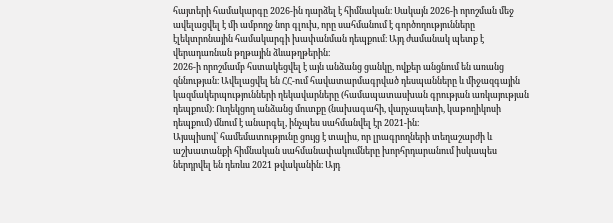հայտերի համակարգը 2026-ին դարձել է հիմնական։ Սակայն 2026-ի որոշման մեջ ավելացվել է մի ամբողջ նոր գլուխ, որը սահմանում է գործողությունները էլեկտրոնային համակարգի խափանման դեպքում։ Այդ ժամանակ պետք է վերադառնան թղթային ձևաթղթերին։
2026-ի որոշմամբ հստակեցվել է այն անձանց ցանկը, ովքեր անցնում են առանց զննության։ Ավելացվել են ՀՀ-ում հավատարմագրված դեսպանները և միջազգային կազմակերպությունների ղեկավարները (համապատասխան գրության առկայության դեպքում)։ Ուղեկցող անձանց մուտքը (նախագահի, վարչապետի, կաթողիկոսի դեպքում) մնում է անարգել, ինչպես սահմանվել էր 2021-ին։
Այսպիսով՝ համեմատությունը ցույց է տալիս, որ լրագրողների տեղաշարժի և աշխատանքի հիմնական սահմանափակումները խորհրդարանում իսկապես ներդրվել են դեռևս 2021 թվականին։ Այդ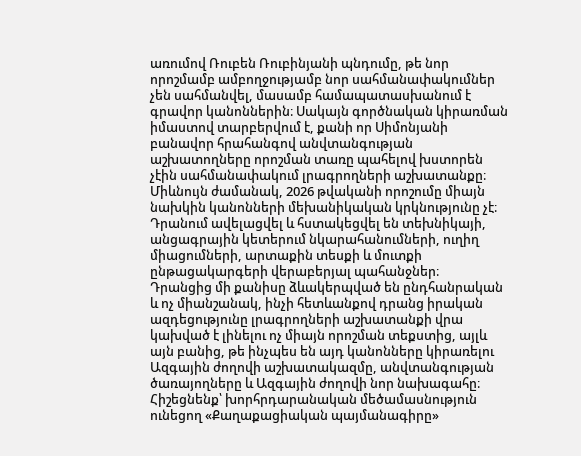առումով Ռուբեն Ռուբինյանի պնդումը, թե նոր որոշմամբ ամբողջությամբ նոր սահմանափակումներ չեն սահմանվել, մասամբ համապատասխանում է գրավոր կանոններին։ Սակայն գործնական կիրառման իմաստով տարբերվում է, քանի որ Սիմոնյանի բանավոր հրահանգով անվտանգության աշխատողները որոշման տառը պահելով խստորեն չէին սահմանափակում լրագրողների աշխատանքը։
Միևնույն ժամանակ, 2026 թվականի որոշումը միայն նախկին կանոնների մեխանիկական կրկնությունը չէ։ Դրանում ավելացվել և հստակեցվել են տեխնիկայի, անցագրային կետերում նկարահանումների, ուղիղ միացումների, արտաքին տեսքի և մուտքի ընթացակարգերի վերաբերյալ պահանջներ։
Դրանցից մի քանիսը ձևակերպված են ընդհանրական և ոչ միանշանակ, ինչի հետևանքով դրանց իրական ազդեցությունը լրագրողների աշխատանքի վրա կախված է լինելու ոչ միայն որոշման տեքստից, այլև այն բանից, թե ինչպես են այդ կանոնները կիրառելու Ազգային ժողովի աշխատակազմը, անվտանգության ծառայողները և Ազգային ժողովի նոր նախագահը։ Հիշեցնենք՝ խորհրդարանական մեծամասնություն ունեցող «Քաղաքացիական պայմանագիրը»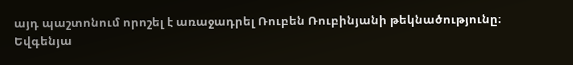այդ պաշտոնում որոշել է առաջադրել Ռուբեն Ռուբինյանի թեկնածությունը։
Եվգենյա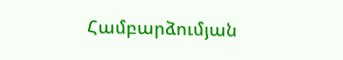Համբարձումյան